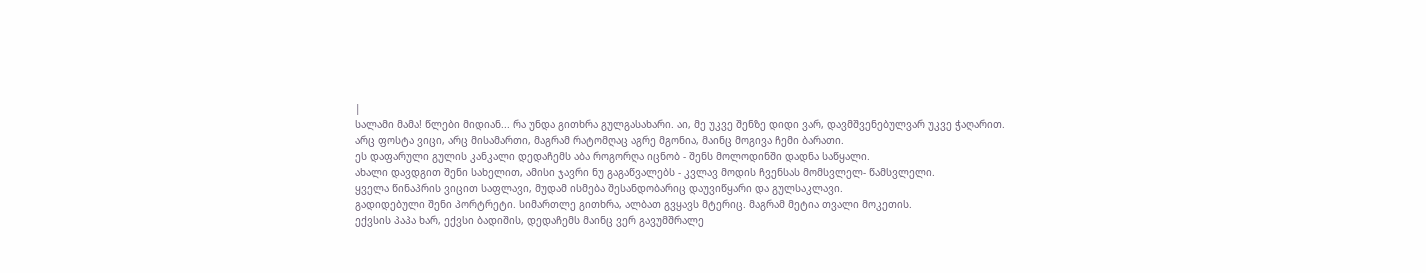|
სალამი მამა! წლები მიდიან... რა უნდა გითხრა გულგასახარი. აი, მე უკვე შენზე დიდი ვარ, დავმშვენებულვარ უკვე ჭაღარით.
არც ფოსტა ვიცი, არც მისამართი, მაგრამ რატომღაც აგრე მგონია, მაინც მოგივა ჩემი ბარათი.
ეს დაფარული გულის კანკალი დედაჩემს აბა როგორღა იცნობ - შენს მოლოდინში დადნა საწყალი.
ახალი დავდგით შენი სახელით, ამისი ჯავრი ნუ გაგაწვალებს - კვლავ მოდის ჩვენსას მომსვლელ- წამსვლელი.
ყველა წინაპრის ვიცით საფლავი, მუდამ ისმება შესანდობარიც დაუვიწყარი და გულსაკლავი.
გადიდებული შენი პორტრეტი. სიმართლე გითხრა, ალბათ გვყავს მტერიც. მაგრამ მეტია თვალი მოკეთის.
ექვსის პაპა ხარ, ექვსი ბადიშის, დედაჩემს მაინც ვერ გავუმშრალე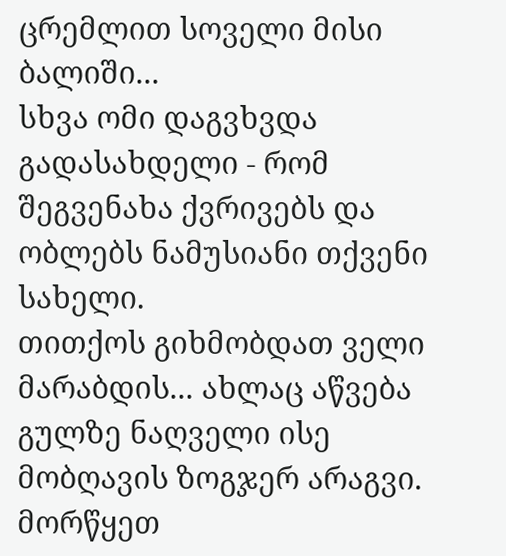ცრემლით სოველი მისი ბალიში...
სხვა ომი დაგვხვდა გადასახდელი - რომ შეგვენახა ქვრივებს და ობლებს ნამუსიანი თქვენი სახელი.
თითქოს გიხმობდათ ველი მარაბდის... ახლაც აწვება გულზე ნაღველი ისე მობღავის ზოგჯერ არაგვი.
მორწყეთ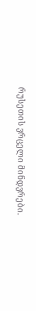რუსეთის ვრცელი მინდვრები.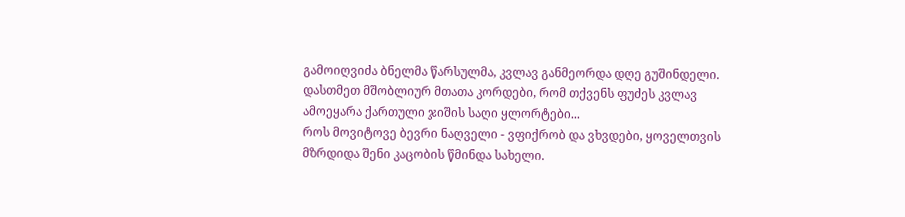გამოიღვიძა ბნელმა წარსულმა, კვლავ განმეორდა დღე გუშინდელი.
დასთმეთ მშობლიურ მთათა კორდები, რომ თქვენს ფუძეს კვლავ ამოეყარა ქართული ჯიშის საღი ყლორტები...
როს მოვიტოვე ბევრი ნაღველი - ვფიქრობ და ვხვდები, ყოველთვის მზრდიდა შენი კაცობის წმინდა სახელი.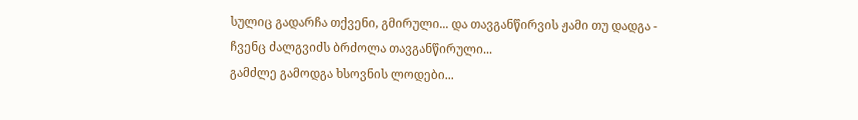სულიც გადარჩა თქვენი, გმირული... და თავგანწირვის ჟამი თუ დადგა - ჩვენც ძალგვიძს ბრძოლა თავგანწირული...
გამძლე გამოდგა ხსოვნის ლოდები...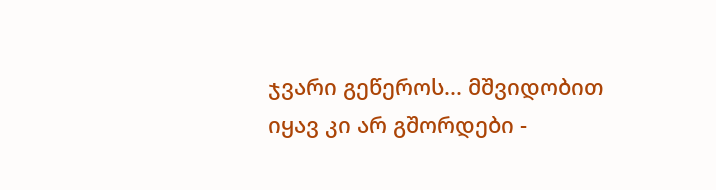ჯვარი გეწეროს... მშვიდობით იყავ კი არ გშორდები -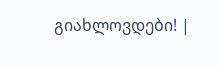გიახლოვდები! |